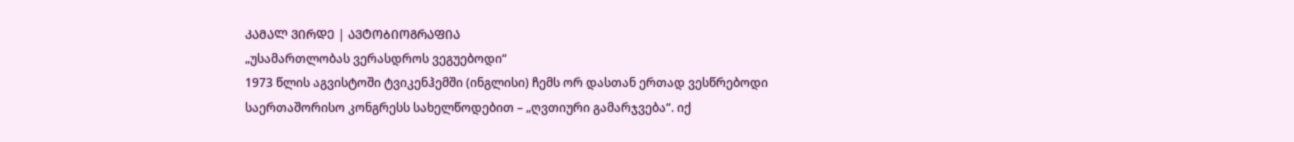ᲙᲐᲛᲐᲚ ᲕᲘᲠᲓᲔ | ᲐᲕᲢᲝᲑᲘᲝᲒᲠᲐᲤᲘᲐ
„უსამართლობას ვერასდროს ვეგუებოდი“
1973 წლის აგვისტოში ტვიკენჰემში (ინგლისი) ჩემს ორ დასთან ერთად ვესწრებოდი საერთაშორისო კონგრესს სახელწოდებით – „ღვთიური გამარჯვება“. იქ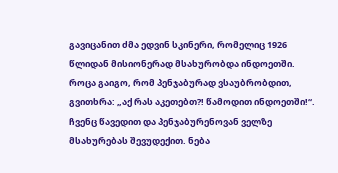გავიცანით ძმა ედვინ სკინერი, რომელიც 1926 წლიდან მისიონერად მსახურობდა ინდოეთში. როცა გაიგო, რომ პენჯაბურად ვსაუბრობდით, გვითხრა: „აქ რას აკეთებთ?! წამოდით ინდოეთში!“. ჩვენც წავედით და პენჯაბურენოვან ველზე მსახურებას შევუდექით. ნება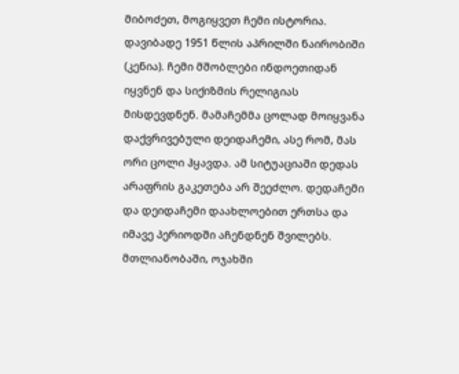მიბოძეთ, მოგიყვეთ ჩემი ისტორია.
დავიბადე 1951 წლის აპრილში ნაირობიში (კენია). ჩემი მშობლები ინდოეთიდან იყვნენ და სიქიზმის რელიგიას მისდევდნენ. მამაჩემმა ცოლად მოიყვანა დაქვრივებული დეიდაჩემი, ასე რომ, მას ორი ცოლი ჰყავდა. ამ სიტუაციაში დედას არაფრის გაკეთება არ შეეძლო. დედაჩემი და დეიდაჩემი დაახლოებით ერთსა და იმავე პერიოდში აჩენდნენ შვილებს. მთლიანობაში, ოჯახში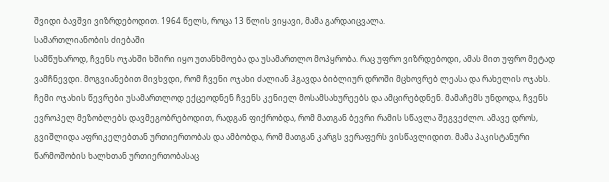შვიდი ბავშვი ვიზრდებოდით. 1964 წელს, როცა 13 წლის ვიყავი, მამა გარდაიცვალა.
სამართლიანობის ძიებაში
სამწუხაროდ, ჩვენს ოჯახში ხშირი იყო უთანხმოება და უსამართლო მოპყრობა. რაც უფრო ვიზრდებოდი, ამას მით უფრო მეტად ვამჩნევდი. მოგვიანებით მივხვდი, რომ ჩვენი ოჯახი ძალიან ჰგავდა ბიბლიურ დროში მცხოვრებ ლეასა და რახელის ოჯახს. ჩემი ოჯახის წევრები უსამართლოდ ექცეოდნენ ჩვენს კენიელ მოსამსახურეებს და ამცირებდნენ. მამაჩემს უნდოდა, ჩვენს ევროპელ მეზობლებს დავმეგობრებოდით, რადგან ფიქრობდა, რომ მათგან ბევრი რამის სწავლა შეგვეძლო. ამავე დროს, გვიშლიდა აფრიკელებთან ურთიერთობას და ამბობდა, რომ მათგან კარგს ვერაფერს ვისწავლიდით. მამა პაკისტანური წარმოშობის ხალხთან ურთიერთობასაც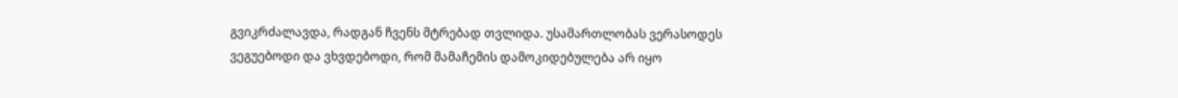გვიკრძალავდა, რადგან ჩვენს მტრებად თვლიდა. უსამართლობას ვერასოდეს ვეგუებოდი და ვხვდებოდი, რომ მამაჩემის დამოკიდებულება არ იყო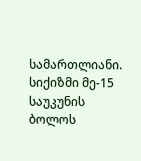სამართლიანი.
სიქიზმი მე-15 საუკუნის ბოლოს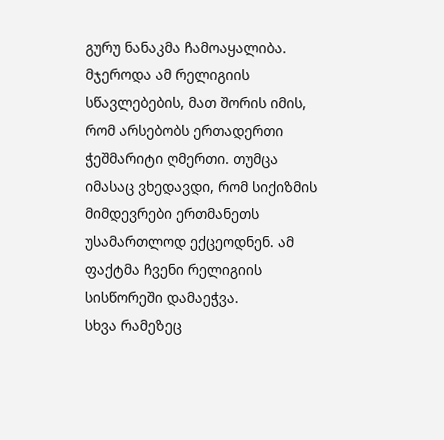გურუ ნანაკმა ჩამოაყალიბა. მჯეროდა ამ რელიგიის სწავლებების, მათ შორის იმის, რომ არსებობს ერთადერთი ჭეშმარიტი ღმერთი. თუმცა იმასაც ვხედავდი, რომ სიქიზმის მიმდევრები ერთმანეთს უსამართლოდ ექცეოდნენ. ამ ფაქტმა ჩვენი რელიგიის სისწორეში დამაეჭვა.
სხვა რამეზეც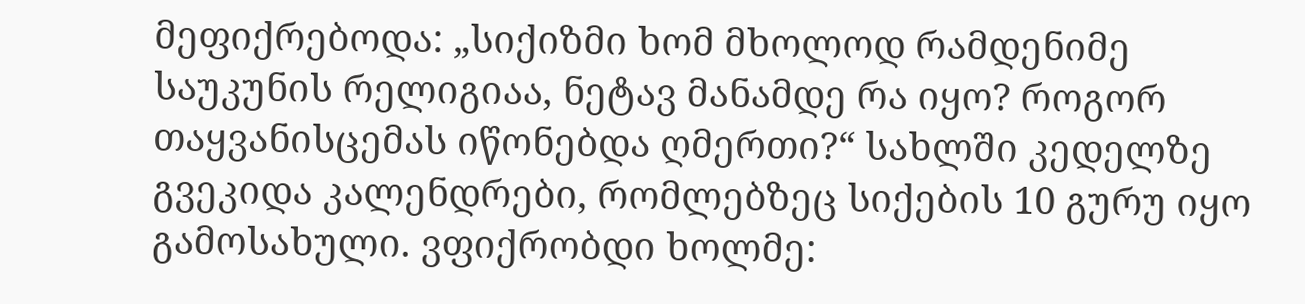მეფიქრებოდა: „სიქიზმი ხომ მხოლოდ რამდენიმე საუკუნის რელიგიაა, ნეტავ მანამდე რა იყო? როგორ თაყვანისცემას იწონებდა ღმერთი?“ სახლში კედელზე გვეკიდა კალენდრები, რომლებზეც სიქების 10 გურუ იყო გამოსახული. ვფიქრობდი ხოლმე: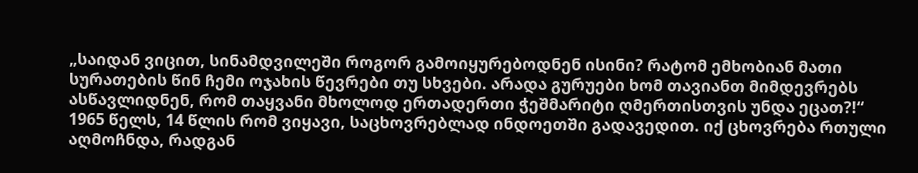„საიდან ვიცით, სინამდვილეში როგორ გამოიყურებოდნენ ისინი? რატომ ემხობიან მათი სურათების წინ ჩემი ოჯახის წევრები თუ სხვები. არადა გურუები ხომ თავიანთ მიმდევრებს ასწავლიდნენ, რომ თაყვანი მხოლოდ ერთადერთი ჭეშმარიტი ღმერთისთვის უნდა ეცათ?!“
1965 წელს, 14 წლის რომ ვიყავი, საცხოვრებლად ინდოეთში გადავედით. იქ ცხოვრება რთული აღმოჩნდა, რადგან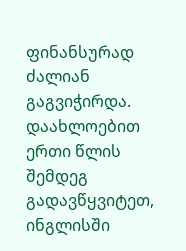ფინანსურად ძალიან გაგვიჭირდა. დაახლოებით ერთი წლის შემდეგ გადავწყვიტეთ, ინგლისში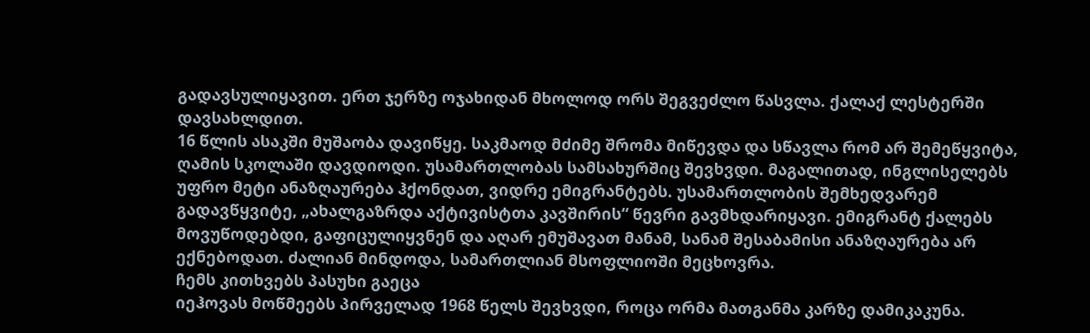გადავსულიყავით. ერთ ჯერზე ოჯახიდან მხოლოდ ორს შეგვეძლო წასვლა. ქალაქ ლესტერში დავსახლდით.
16 წლის ასაკში მუშაობა დავიწყე. საკმაოდ მძიმე შრომა მიწევდა და სწავლა რომ არ შემეწყვიტა, ღამის სკოლაში დავდიოდი. უსამართლობას სამსახურშიც შევხვდი. მაგალითად, ინგლისელებს უფრო მეტი ანაზღაურება ჰქონდათ, ვიდრე ემიგრანტებს. უსამართლობის შემხედვარემ გადავწყვიტე, „ახალგაზრდა აქტივისტთა კავშირის“ წევრი გავმხდარიყავი. ემიგრანტ ქალებს მოვუწოდებდი, გაფიცულიყვნენ და აღარ ემუშავათ მანამ, სანამ შესაბამისი ანაზღაურება არ ექნებოდათ. ძალიან მინდოდა, სამართლიან მსოფლიოში მეცხოვრა.
ჩემს კითხვებს პასუხი გაეცა
იეჰოვას მოწმეებს პირველად 1968 წელს შევხვდი, როცა ორმა მათგანმა კარზე დამიკაკუნა.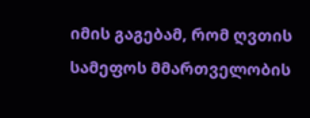იმის გაგებამ, რომ ღვთის სამეფოს მმართველობის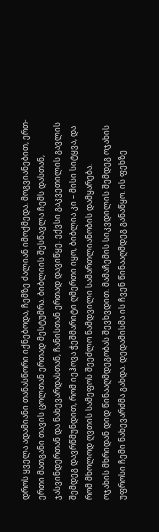დროს ყველა ადამიანი თანასწორი იქნებოდა, ჩემზე ძალიან იმოქმედა. მოგვიანებით, ერთ-ერთი მათგანი თავის ცოლთან ერთად მესტუმრა. ბიბლიის შესწავლა ჩემს დასთან, ჯასვინდერთან და ნახევარდასთან, ჩანისთან ერთად დავიწყე. ექვსი გაკვეთილის გავლის შემდეგ დავრწმუნდით, რომ იეჰოვა ჭეშმარიტი ღმერთი იყო, ბიბლია კი – მისი სიტყვა, და რომ მხოლოდ ღვთის სამეფოს შეეძლო ნამდვილი სამართლიანობის დამყარება.
ოჯახის მხრიდან დიდ წინააღმდეგობას შევხვდით. მამაჩემის სიკვდილის შემდეგ ოჯახის უფროსი ჩემი ნახევარძმა გახდა. დედამისმა ის ჩვენ წინააღმდეგ განაწყო. ის ფეხზე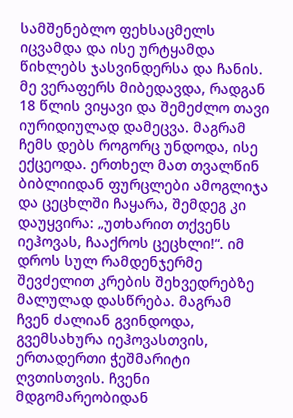სამშენებლო ფეხსაცმელს იცვამდა და ისე ურტყამდა წიხლებს ჯასვინდერსა და ჩანის. მე ვერაფერს მიბედავდა, რადგან 18 წლის ვიყავი და შემეძლო თავი იურიდიულად დამეცვა. მაგრამ ჩემს დებს როგორც უნდოდა, ისე ექცეოდა. ერთხელ მათ თვალწინ ბიბლიიდან ფურცლები ამოგლიჯა და ცეცხლში ჩაყარა, შემდეგ კი დაუყვირა: „უთხარით თქვენს იეჰოვას, ჩააქროს ცეცხლი!“. იმ დროს სულ რამდენჯერმე შევძელით კრების შეხვედრებზე მალულად დასწრება. მაგრამ ჩვენ ძალიან გვინდოდა, გვემსახურა იეჰოვასთვის, ერთადერთი ჭეშმარიტი ღვთისთვის. ჩვენი მდგომარეობიდან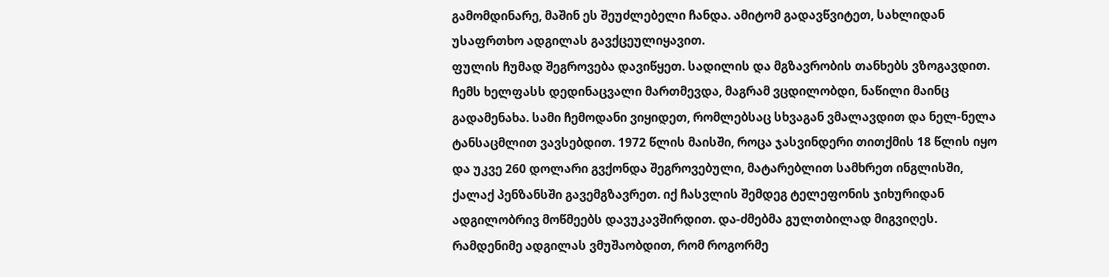გამომდინარე, მაშინ ეს შეუძლებელი ჩანდა. ამიტომ გადავწვიტეთ, სახლიდან უსაფრთხო ადგილას გავქცეულიყავით.
ფულის ჩუმად შეგროვება დავიწყეთ. სადილის და მგზავრობის თანხებს ვზოგავდით. ჩემს ხელფასს დედინაცვალი მართმევდა, მაგრამ ვცდილობდი, ნაწილი მაინც გადამენახა. სამი ჩემოდანი ვიყიდეთ, რომლებსაც სხვაგან ვმალავდით და ნელ-ნელა ტანსაცმლით ვავსებდით. 1972 წლის მაისში, როცა ჯასვინდერი თითქმის 18 წლის იყო და უკვე 260 დოლარი გვქონდა შეგროვებული, მატარებლით სამხრეთ ინგლისში, ქალაქ პენზანსში გავემგზავრეთ. იქ ჩასვლის შემდეგ ტელეფონის ჯიხურიდან ადგილობრივ მოწმეებს დავუკავშირდით. და-ძმებმა გულთბილად მიგვიღეს. რამდენიმე ადგილას ვმუშაობდით, რომ როგორმე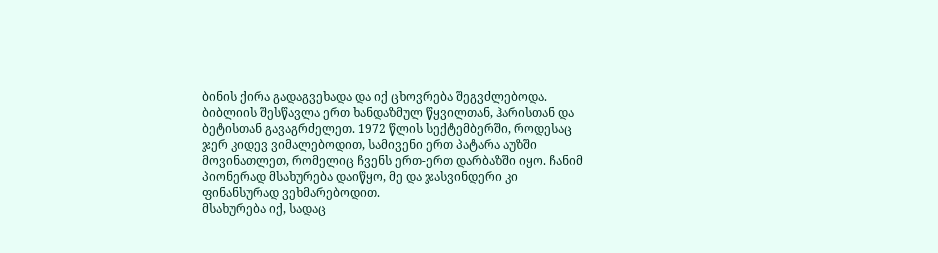ბინის ქირა გადაგვეხადა და იქ ცხოვრება შეგვძლებოდა.
ბიბლიის შესწავლა ერთ ხანდაზმულ წყვილთან, ჰარისთან და ბეტისთან გავაგრძელეთ. 1972 წლის სექტემბერში, როდესაც ჯერ კიდევ ვიმალებოდით, სამივენი ერთ პატარა აუზში მოვინათლეთ, რომელიც ჩვენს ერთ-ერთ დარბაზში იყო. ჩანიმ პიონერად მსახურება დაიწყო, მე და ჯასვინდერი კი ფინანსურად ვეხმარებოდით.
მსახურება იქ, სადაც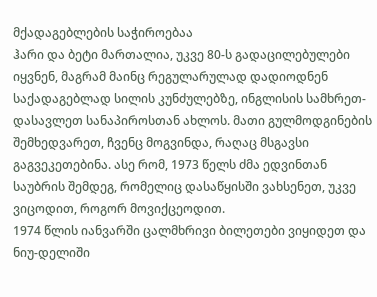მქადაგებლების საჭიროებაა
ჰარი და ბეტი მართალია, უკვე 80-ს გადაცილებულები იყვნენ, მაგრამ მაინც რეგულარულად დადიოდნენ საქადაგებლად სილის კუნძულებზე, ინგლისის სამხრეთ-დასავლეთ სანაპიროსთან ახლოს. მათი გულმოდგინების შემხედვარეთ, ჩვენც მოგვინდა, რაღაც მსგავსი გაგვეკეთებინა. ასე რომ, 1973 წელს ძმა ედვინთან საუბრის შემდეგ, რომელიც დასაწყისში ვახსენეთ, უკვე ვიცოდით, როგორ მოვიქცეოდით.
1974 წლის იანვარში ცალმხრივი ბილეთები ვიყიდეთ და ნიუ-დელიში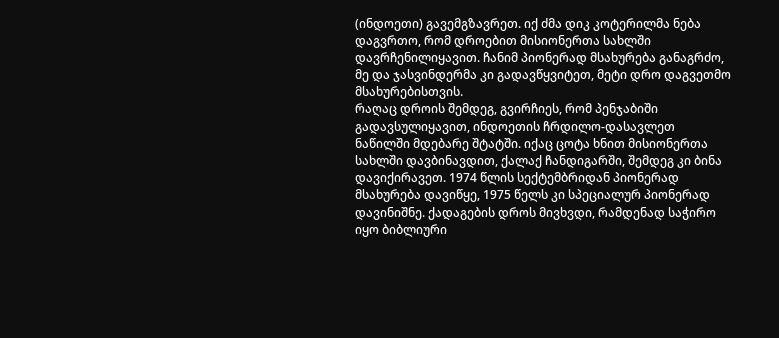(ინდოეთი) გავემგზავრეთ. იქ ძმა დიკ კოტერილმა ნება დაგვრთო, რომ დროებით მისიონერთა სახლში დავრჩენილიყავით. ჩანიმ პიონერად მსახურება განაგრძო, მე და ჯასვინდერმა კი გადავწყვიტეთ, მეტი დრო დაგვეთმო მსახურებისთვის.
რაღაც დროის შემდეგ, გვირჩიეს, რომ პენჯაბიში გადავსულიყავით, ინდოეთის ჩრდილო-დასავლეთ ნაწილში მდებარე შტატში. იქაც ცოტა ხნით მისიონერთა სახლში დავბინავდით, ქალაქ ჩანდიგარში, შემდეგ კი ბინა დავიქირავეთ. 1974 წლის სექტემბრიდან პიონერად მსახურება დავიწყე, 1975 წელს კი სპეციალურ პიონერად დავინიშნე. ქადაგების დროს მივხვდი, რამდენად საჭირო იყო ბიბლიური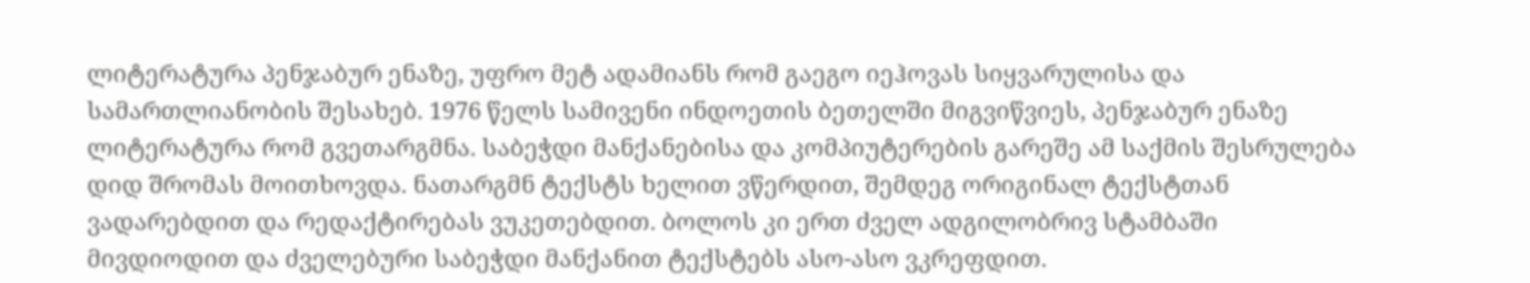ლიტერატურა პენჯაბურ ენაზე, უფრო მეტ ადამიანს რომ გაეგო იეჰოვას სიყვარულისა და სამართლიანობის შესახებ. 1976 წელს სამივენი ინდოეთის ბეთელში მიგვიწვიეს, პენჯაბურ ენაზე ლიტერატურა რომ გვეთარგმნა. საბეჭდი მანქანებისა და კომპიუტერების გარეშე ამ საქმის შესრულება დიდ შრომას მოითხოვდა. ნათარგმნ ტექსტს ხელით ვწერდით, შემდეგ ორიგინალ ტექსტთან ვადარებდით და რედაქტირებას ვუკეთებდით. ბოლოს კი ერთ ძველ ადგილობრივ სტამბაში მივდიოდით და ძველებური საბეჭდი მანქანით ტექსტებს ასო-ასო ვკრეფდით.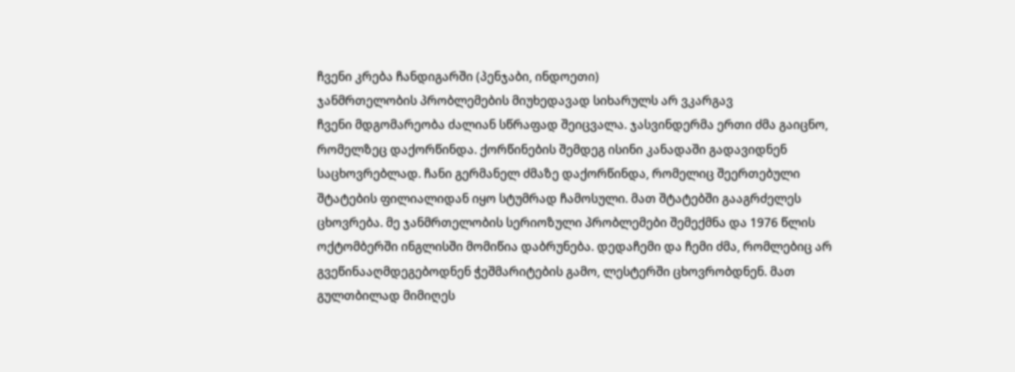ჩვენი კრება ჩანდიგარში (პენჯაბი, ინდოეთი)
ჯანმრთელობის პრობლემების მიუხედავად სიხარულს არ ვკარგავ
ჩვენი მდგომარეობა ძალიან სწრაფად შეიცვალა. ჯასვინდერმა ერთი ძმა გაიცნო, რომელზეც დაქორწინდა. ქორწინების შემდეგ ისინი კანადაში გადავიდნენ საცხოვრებლად. ჩანი გერმანელ ძმაზე დაქორწინდა, რომელიც შეერთებული შტატების ფილიალიდან იყო სტუმრად ჩამოსული. მათ შტატებში გააგრძელეს ცხოვრება. მე ჯანმრთელობის სერიოზული პრობლემები შემექმნა და 1976 წლის ოქტომბერში ინგლისში მომიწია დაბრუნება. დედაჩემი და ჩემი ძმა, რომლებიც არ გვეწინააღმდეგებოდნენ ჭეშმარიტების გამო, ლესტერში ცხოვრობდნენ. მათ გულთბილად მიმიღეს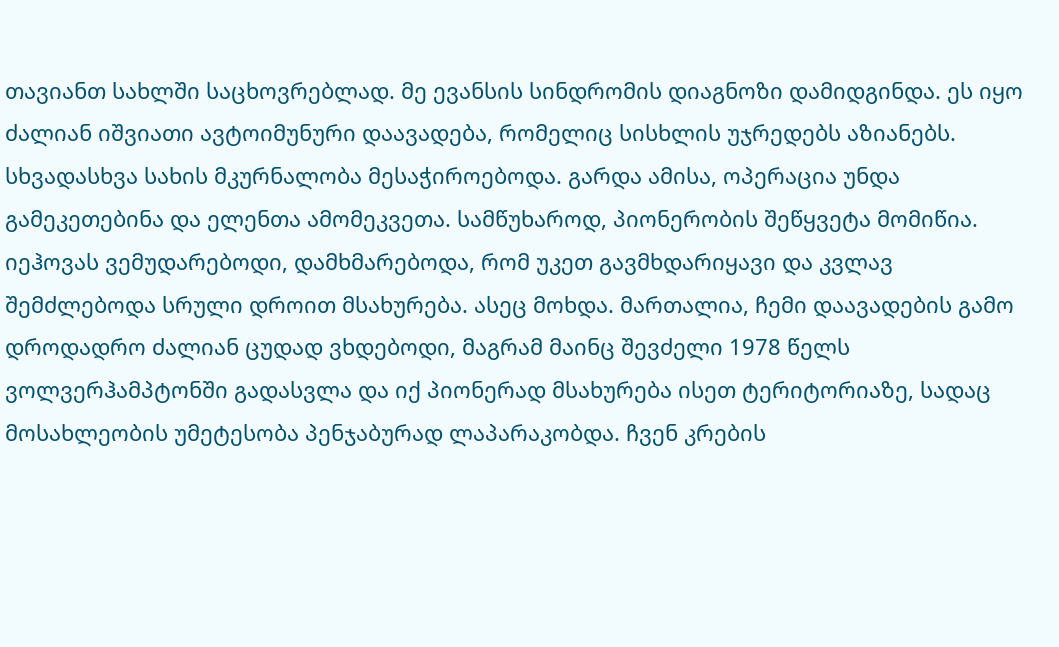თავიანთ სახლში საცხოვრებლად. მე ევანსის სინდრომის დიაგნოზი დამიდგინდა. ეს იყო ძალიან იშვიათი ავტოიმუნური დაავადება, რომელიც სისხლის უჯრედებს აზიანებს. სხვადასხვა სახის მკურნალობა მესაჭიროებოდა. გარდა ამისა, ოპერაცია უნდა გამეკეთებინა და ელენთა ამომეკვეთა. სამწუხაროდ, პიონერობის შეწყვეტა მომიწია.
იეჰოვას ვემუდარებოდი, დამხმარებოდა, რომ უკეთ გავმხდარიყავი და კვლავ შემძლებოდა სრული დროით მსახურება. ასეც მოხდა. მართალია, ჩემი დაავადების გამო დროდადრო ძალიან ცუდად ვხდებოდი, მაგრამ მაინც შევძელი 1978 წელს ვოლვერჰამპტონში გადასვლა და იქ პიონერად მსახურება ისეთ ტერიტორიაზე, სადაც მოსახლეობის უმეტესობა პენჯაბურად ლაპარაკობდა. ჩვენ კრების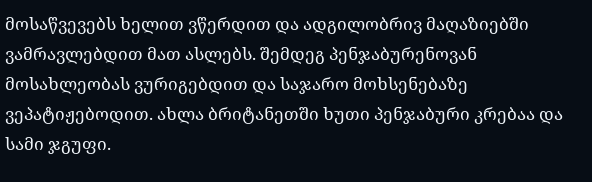მოსაწვევებს ხელით ვწერდით და ადგილობრივ მაღაზიებში ვამრავლებდით მათ ასლებს. შემდეგ პენჯაბურენოვან მოსახლეობას ვურიგებდით და საჯარო მოხსენებაზე ვეპატიჟებოდით. ახლა ბრიტანეთში ხუთი პენჯაბური კრებაა და სამი ჯგუფი.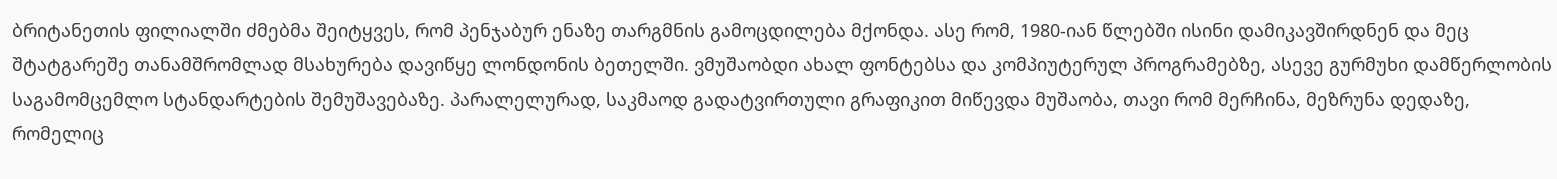ბრიტანეთის ფილიალში ძმებმა შეიტყვეს, რომ პენჯაბურ ენაზე თარგმნის გამოცდილება მქონდა. ასე რომ, 1980-იან წლებში ისინი დამიკავშირდნენ და მეც შტატგარეშე თანამშრომლად მსახურება დავიწყე ლონდონის ბეთელში. ვმუშაობდი ახალ ფონტებსა და კომპიუტერულ პროგრამებზე, ასევე გურმუხი დამწერლობის საგამომცემლო სტანდარტების შემუშავებაზე. პარალელურად, საკმაოდ გადატვირთული გრაფიკით მიწევდა მუშაობა, თავი რომ მერჩინა, მეზრუნა დედაზე, რომელიც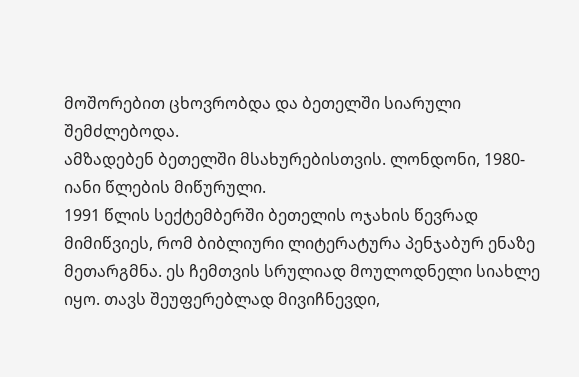მოშორებით ცხოვრობდა და ბეთელში სიარული შემძლებოდა.
ამზადებენ ბეთელში მსახურებისთვის. ლონდონი, 1980-იანი წლების მიწურული.
1991 წლის სექტემბერში ბეთელის ოჯახის წევრად მიმიწვიეს, რომ ბიბლიური ლიტერატურა პენჯაბურ ენაზე მეთარგმნა. ეს ჩემთვის სრულიად მოულოდნელი სიახლე იყო. თავს შეუფერებლად მივიჩნევდი,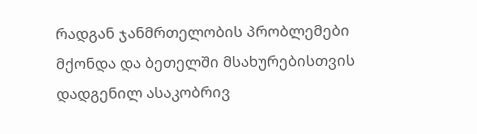რადგან ჯანმრთელობის პრობლემები მქონდა და ბეთელში მსახურებისთვის დადგენილ ასაკობრივ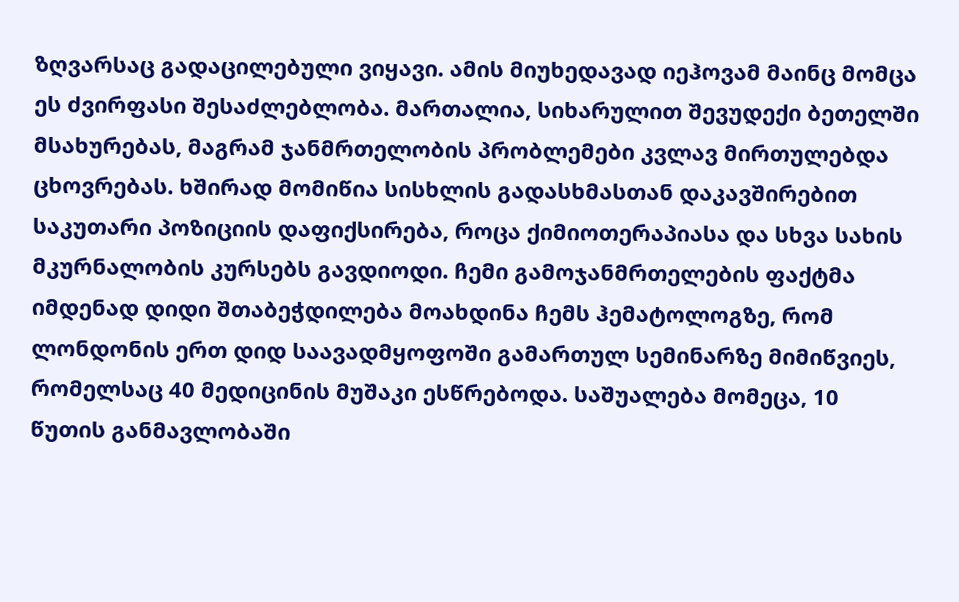ზღვარსაც გადაცილებული ვიყავი. ამის მიუხედავად იეჰოვამ მაინც მომცა ეს ძვირფასი შესაძლებლობა. მართალია, სიხარულით შევუდექი ბეთელში მსახურებას, მაგრამ ჯანმრთელობის პრობლემები კვლავ მირთულებდა ცხოვრებას. ხშირად მომიწია სისხლის გადასხმასთან დაკავშირებით საკუთარი პოზიციის დაფიქსირება, როცა ქიმიოთერაპიასა და სხვა სახის მკურნალობის კურსებს გავდიოდი. ჩემი გამოჯანმრთელების ფაქტმა იმდენად დიდი შთაბეჭდილება მოახდინა ჩემს ჰემატოლოგზე, რომ ლონდონის ერთ დიდ საავადმყოფოში გამართულ სემინარზე მიმიწვიეს, რომელსაც 40 მედიცინის მუშაკი ესწრებოდა. საშუალება მომეცა, 10 წუთის განმავლობაში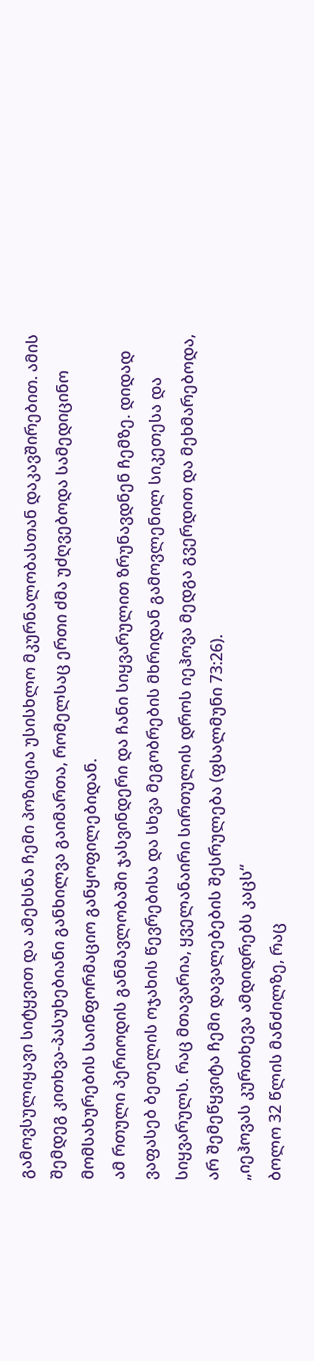გამოვსულიყავი სიტყვით და ამეხსნა ჩემი პოზიცია უსისხლო მკურნალობასთან დაკავშირებით. ამის შემდეგ კითხვა-პასუხებიანი განხილვა გაიმართა, რომელსაც ერთი ძმა უძღვებოდა სამედიცინო მომსახურების საინფორმაციო განყოფილებიდან.
ამ რთული პერიოდის განმავლობაში ჯასვინდერი და ჩანი სიყვარულით ზრუნავდნენ ჩემზე. დიდად ვაფასებ ბეთელის ოჯახის წევრებისა და სხვა მეგობრების მხრიდან გამოვლენილ სიკეთესა და სიყვარულს. რაც მთავარია, ყველანაირი სირთულის დროს იეჰოვა მედგა გვერდით და მეხმარებოდა, არ შემეწყვიტა ჩემი დავალებების შესრულება (ფსალმუნი 73:26).
„იეჰოვას კურთხევა ამდიდრებს კაცს“
ბოლო 32 წლის მანძილზე, რაც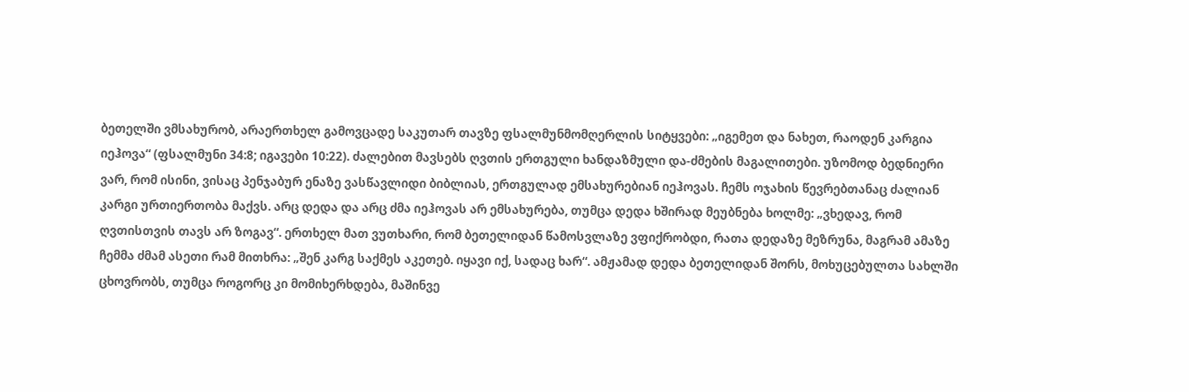ბეთელში ვმსახურობ, არაერთხელ გამოვცადე საკუთარ თავზე ფსალმუნმომღერლის სიტყვები: „იგემეთ და ნახეთ, რაოდენ კარგია იეჰოვა“ (ფსალმუნი 34:8; იგავები 10:22). ძალებით მავსებს ღვთის ერთგული ხანდაზმული და-ძმების მაგალითები. უზომოდ ბედნიერი ვარ, რომ ისინი, ვისაც პენჯაბურ ენაზე ვასწავლიდი ბიბლიას, ერთგულად ემსახურებიან იეჰოვას. ჩემს ოჯახის წევრებთანაც ძალიან კარგი ურთიერთობა მაქვს. არც დედა და არც ძმა იეჰოვას არ ემსახურება, თუმცა დედა ხშირად მეუბნება ხოლმე: „ვხედავ, რომ ღვთისთვის თავს არ ზოგავ“. ერთხელ მათ ვუთხარი, რომ ბეთელიდან წამოსვლაზე ვფიქრობდი, რათა დედაზე მეზრუნა, მაგრამ ამაზე ჩემმა ძმამ ასეთი რამ მითხრა: „შენ კარგ საქმეს აკეთებ. იყავი იქ, სადაც ხარ“. ამჟამად დედა ბეთელიდან შორს, მოხუცებულთა სახლში ცხოვრობს, თუმცა როგორც კი მომიხერხდება, მაშინვე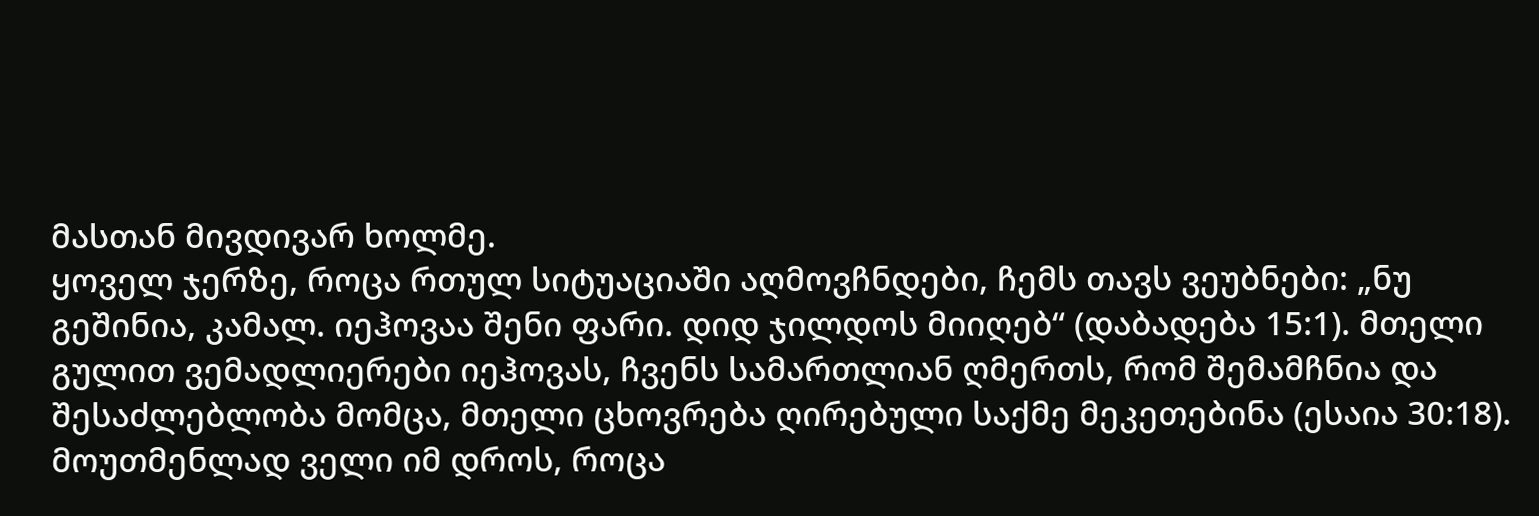მასთან მივდივარ ხოლმე.
ყოველ ჯერზე, როცა რთულ სიტუაციაში აღმოვჩნდები, ჩემს თავს ვეუბნები: „ნუ გეშინია, კამალ. იეჰოვაა შენი ფარი. დიდ ჯილდოს მიიღებ“ (დაბადება 15:1). მთელი გულით ვემადლიერები იეჰოვას, ჩვენს სამართლიან ღმერთს, რომ შემამჩნია და შესაძლებლობა მომცა, მთელი ცხოვრება ღირებული საქმე მეკეთებინა (ესაია 30:18). მოუთმენლად ველი იმ დროს, როცა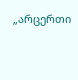„არცერთი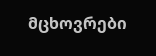მცხოვრები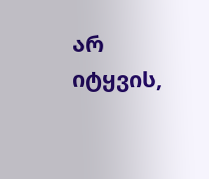არ იტყვის,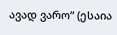ავად ვარო“ (ესაია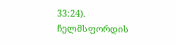33:24).
ჩელმსფორდის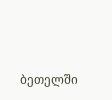ბეთელში